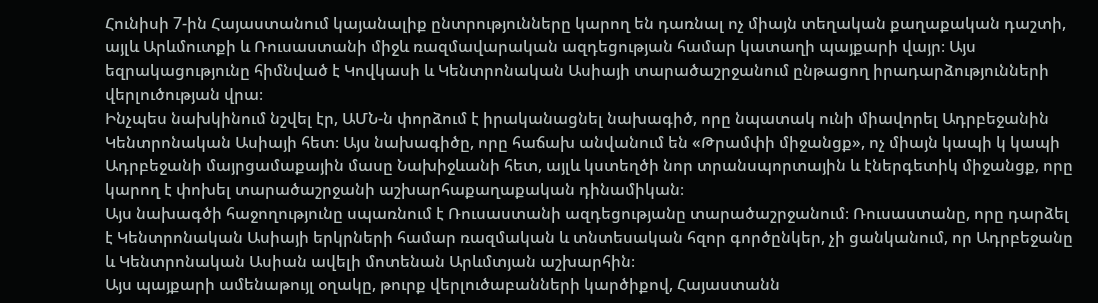Հունիսի 7-ին Հայաստանում կայանալիք ընտրությունները կարող են դառնալ ոչ միայն տեղական քաղաքական դաշտի, այլև Արևմուտքի և Ռուսաստանի միջև ռազմավարական ազդեցության համար կատաղի պայքարի վայր։ Այս եզրակացությունը հիմնված է Կովկասի և Կենտրոնական Ասիայի տարածաշրջանում ընթացող իրադարձությունների վերլուծության վրա։
Ինչպես նախկինում նշվել էր, ԱՄՆ-ն փորձում է իրականացնել նախագիծ, որը նպատակ ունի միավորել Ադրբեջանին Կենտրոնական Ասիայի հետ։ Այս նախագիծը, որը հաճախ անվանում են «Թրամփի միջանցք», ոչ միայն կապի կ կապի Ադրբեջանի մայրցամաքային մասը Նախիջևանի հետ, այլև կստեղծի նոր տրանսպորտային և էներգետիկ միջանցք, որը կարող է փոխել տարածաշրջանի աշխարհաքաղաքական դինամիկան։
Այս նախագծի հաջողությունը սպառնում է Ռուսաստանի ազդեցությանը տարածաշրջանում։ Ռուսաստանը, որը դարձել է Կենտրոնական Ասիայի երկրների համար ռազմական և տնտեսական հզոր գործընկեր, չի ցանկանում, որ Ադրբեջանը և Կենտրոնական Ասիան ավելի մոտենան Արևմտյան աշխարհին։
Այս պայքարի ամենաթույլ օղակը, թուրք վերլուծաբանների կարծիքով, Հայաստանն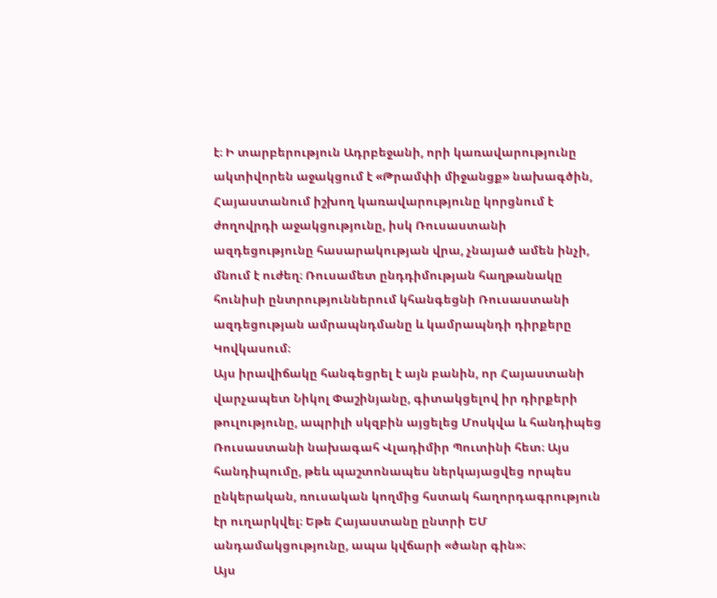է։ Ի տարբերություն Ադրբեջանի, որի կառավարությունը ակտիվորեն աջակցում է «Թրամփի միջանցք» նախագծին, Հայաստանում իշխող կառավարությունը կորցնում է ժողովրդի աջակցությունը, իսկ Ռուսաստանի ազդեցությունը հասարակության վրա, չնայած ամեն ինչի, մնում է ուժեղ։ Ռուսամետ ընդդիմության հաղթանակը հունիսի ընտրություններում կհանգեցնի Ռուսաստանի ազդեցության ամրապնդմանը և կամրապնդի դիրքերը Կովկասում։
Այս իրավիճակը հանգեցրել է այն բանին, որ Հայաստանի վարչապետ Նիկոլ Փաշինյանը, գիտակցելով իր դիրքերի թուլությունը, ապրիլի սկզբին այցելեց Մոսկվա և հանդիպեց Ռուսաստանի նախագահ Վլադիմիր Պուտինի հետ։ Այս հանդիպումը, թեև պաշտոնապես ներկայացվեց որպես ընկերական, ռուսական կողմից հստակ հաղորդագրություն էր ուղարկվել։ Եթե Հայաստանը ընտրի ԵՄ անդամակցությունը, ապա կվճարի «ծանր գին»։
Այս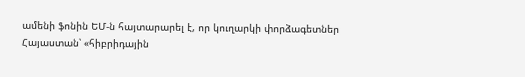ամենի ֆոնին ԵՄ-ն հայտարարել է, որ կուղարկի փորձագետներ Հայաստան՝ «հիբրիդային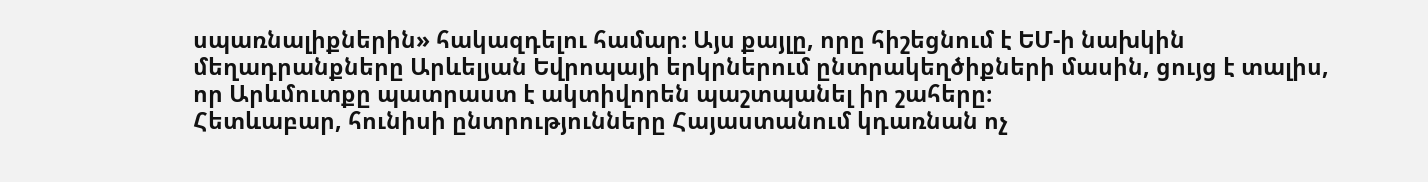սպառնալիքներին» հակազդելու համար։ Այս քայլը, որը հիշեցնում է ԵՄ-ի նախկին մեղադրանքները Արևելյան Եվրոպայի երկրներում ընտրակեղծիքների մասին, ցույց է տալիս, որ Արևմուտքը պատրաստ է ակտիվորեն պաշտպանել իր շահերը։
Հետևաբար, հունիսի ընտրությունները Հայաստանում կդառնան ոչ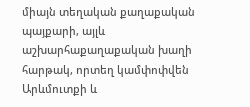միայն տեղական քաղաքական պայքարի, այլև աշխարհաքաղաքական խաղի հարթակ, որտեղ կամփոփվեն Արևմուտքի և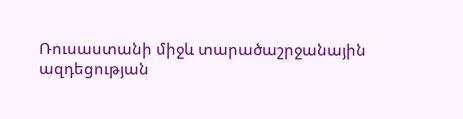Ռուսաստանի միջև տարածաշրջանային ազդեցության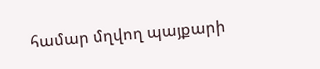համար մղվող պայքարի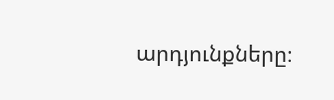արդյունքները։